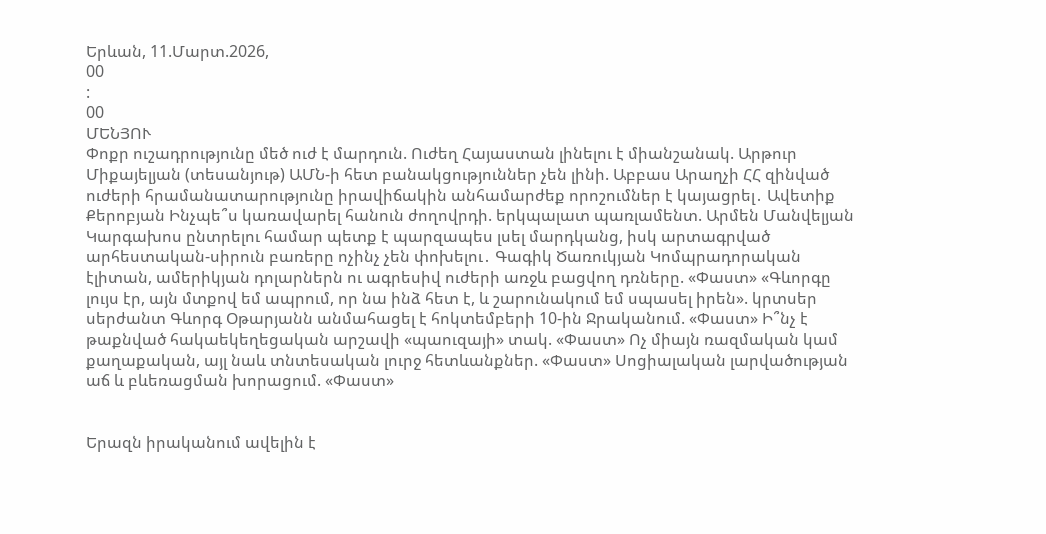Երևան, 11.Մարտ.2026,
00
:
00
ՄԵՆՅՈՒ
Փոքր ուշադրությունը մեծ ուժ է մարդուն. Ուժեղ Հայաստան լինելու է միանշանակ. Արթուր Միքայելյան (տեսանյութ) ԱՄՆ-ի հետ բանակցություններ չեն լինի. Աբբաս Արաղչի ՀՀ զինված ուժերի հրամանատարությունը իրավիճակին անհամարժեք որոշումներ է կայացրել․ Ավետիք Քերոբյան Ինչպե՞ս կառավարել հանուն ժողովրդի. երկպալատ պառլամենտ. Արմեն Մանվելյան Կարգախոս ընտրելու համար պետք է պարզապես լսել մարդկանց, իսկ արտագրված արհեստական-սիրուն բառերը ոչինչ չեն փոխելու․ Գագիկ Ծառուկյան Կոմպրադորական էլիտան, ամերիկյան դոլարներն ու ագրեսիվ ուժերի առջև բացվող դռները. «Փաստ» «Գևորգը լույս էր, այն մտքով եմ ապրում, որ նա ինձ հետ է, և շարունակում եմ սպասել իրեն». կրտսեր սերժանտ Գևորգ Օթարյանն անմահացել է հոկտեմբերի 10-ին Ջրականում. «Փաստ» Ի՞նչ է թաքնված հակաեկեղեցական արշավի «պաուզայի» տակ. «Փաստ» Ոչ միայն ռազմական կամ քաղաքական, այլ նաև տնտեսական լուրջ հետևանքներ. «Փաստ» Սոցիալական լարվածության աճ և բևեռացման խորացում. «Փաստ»


Երազն իրականում ավելին է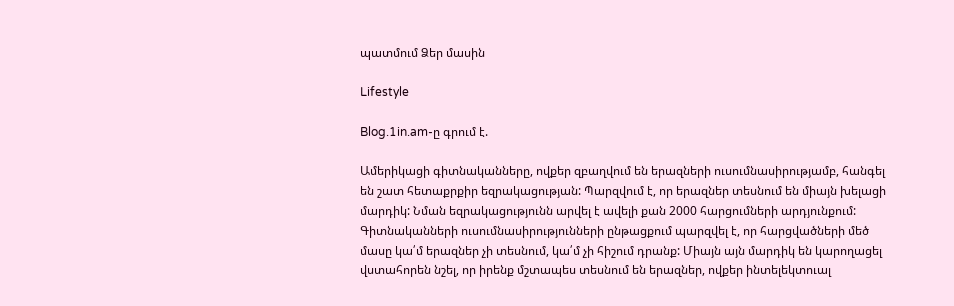պատմում Ձեր մասին

Lifestyle

Blog.1in.am-ը գրում է.

Ամերիկացի գիտնականները, ովքեր զբաղվում են երազների ուսումնասիրությամբ, հանգել են շատ հետաքրքիր եզրակացության: Պարզվում է, որ երազներ տեսնում են միայն խելացի մարդիկ: Նման եզրակացությունն արվել է ավելի քան 2000 հարցումների արդյունքում: Գիտնականների ուսումնասիրությունների ընթացքում պարզվել է, որ հարցվածների մեծ մասը կա՛մ երազներ չի տեսնում, կա՛մ չի հիշում դրանք: Միայն այն մարդիկ են կարողացել վստահորեն նշել, որ իրենք մշտապես տեսնում են երազներ, ովքեր ինտելեկտուալ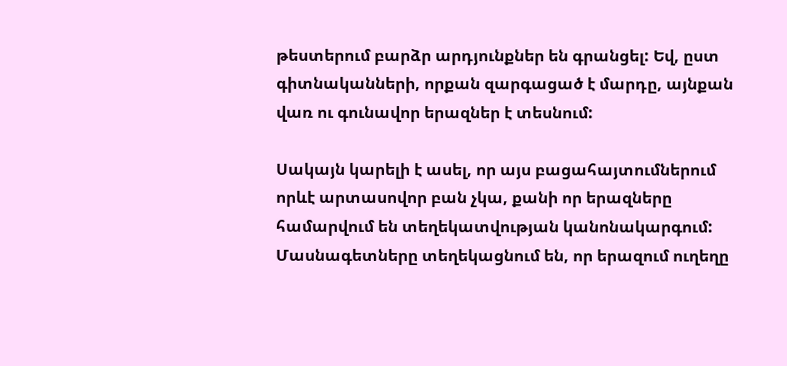թեստերում բարձր արդյունքներ են գրանցել: Եվ, ըստ գիտնականների, որքան զարգացած է մարդը, այնքան վառ ու գունավոր երազներ է տեսնում:

Սակայն կարելի է ասել, որ այս բացահայտումներում որևէ արտասովոր բան չկա, քանի որ երազները համարվում են տեղեկատվության կանոնակարգում: Մասնագետները տեղեկացնում են, որ երազում ուղեղը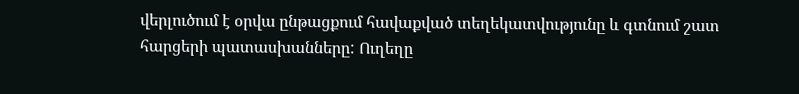վերլուծում է օրվա ընթացքում հավաքված տեղեկատվությունը և գտնում շատ հարցերի պատասխանները: Ուղեղը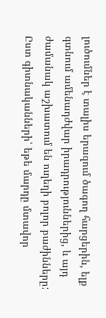լուծումներ է տալիս երազում ծագող հարցերին, ելք գտնում ամենադժվար իրադրություններից, և այդ ժամանակ աշխատում են ուղեղի բոլոր բաժինները: Ըստ գիտնականների՝ եթե մարդը մտավոր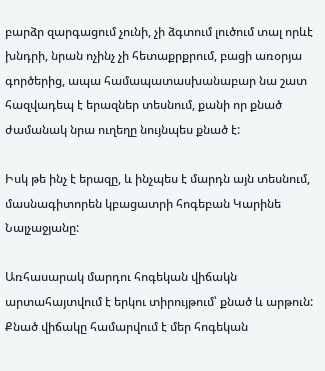բարձր զարգացում չունի, չի ձգտում լուծում տալ որևէ խնդրի, նրան ոչինչ չի հետաքրքրում, բացի առօրյա գործերից, ապա համապատասխանաբար նա շատ հազվադեպ է երազներ տեսնում, քանի որ քնած ժամանակ նրա ուղեղը նույնպես քնած է:

Իսկ թե ինչ է երազը, և ինչպես է մարդն այն տեսնում, մասնագիտորեն կբացատրի հոգեբան Կարինե Նալչաջյանը:

Առհասարակ մարդու հոգեկան վիճակն արտահայտվում է երկու տիրույթում՝ քնած և արթուն: Քնած վիճակը համարվում է մեր հոգեկան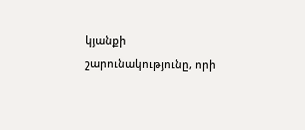կյանքի շարունակությունը, որի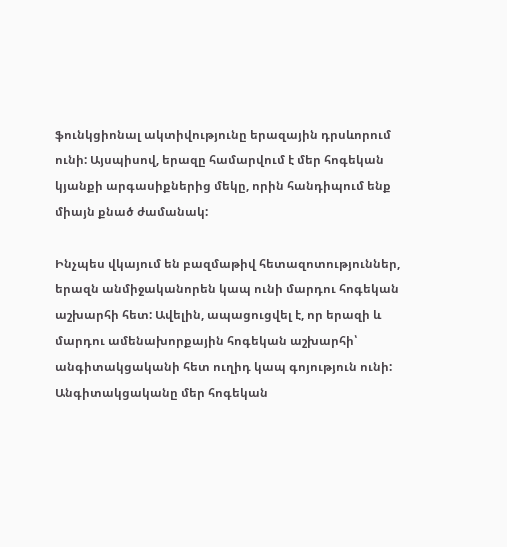ֆունկցիոնալ ակտիվությունը երազային դրսևորում ունի: Այսպիսով, երազը համարվում է մեր հոգեկան կյանքի արգասիքներից մեկը, որին հանդիպում ենք միայն քնած ժամանակ:

Ինչպես վկայում են բազմաթիվ հետազոտություններ, երազն անմիջականորեն կապ ունի մարդու հոգեկան աշխարհի հետ: Ավելին, ապացուցվել է, որ երազի և մարդու ամենախորքային հոգեկան աշխարհի՝ անգիտակցականի հետ ուղիդ կապ գոյություն ունի: Անգիտակցականը մեր հոգեկան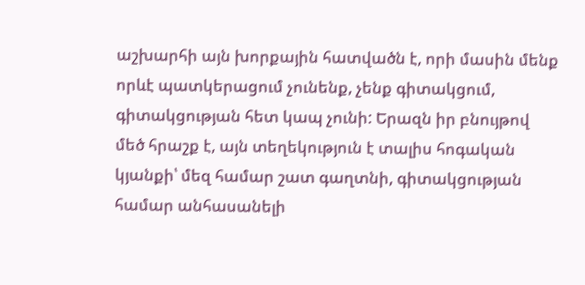աշխարհի այն խորքային հատվածն է, որի մասին մենք որևէ պատկերացում չունենք, չենք գիտակցում, գիտակցության հետ կապ չունի: Երազն իր բնույթով մեծ հրաշք է, այն տեղեկություն է տալիս հոգական կյանքի՝ մեզ համար շատ գաղտնի, գիտակցության համար անհասանելի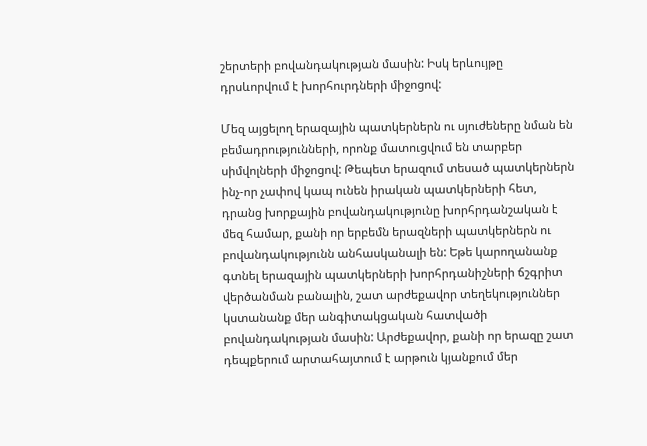շերտերի բովանդակության մասին: Իսկ երևույթը դրսևորվում է խորհուրդների միջոցով:

Մեզ այցելող երազային պատկերներն ու սյուժեները նման են բեմադրությունների, որոնք մատուցվում են տարբեր սիմվոլների միջոցով: Թեպետ երազում տեսած պատկերներն ինչ-որ չափով կապ ունեն իրական պատկերների հետ, դրանց խորքային բովանդակությունը խորհրդանշական է մեզ համար, քանի որ երբեմն երազների պատկերներն ու բովանդակությունն անհասկանալի են: Եթե կարողանանք գտնել երազային պատկերների խորհրդանիշների ճշգրիտ վերծանման բանալին, շատ արժեքավոր տեղեկություններ կստանանք մեր անգիտակցական հատվածի բովանդակության մասին: Արժեքավոր, քանի որ երազը շատ դեպքերում արտահայտում է արթուն կյանքում մեր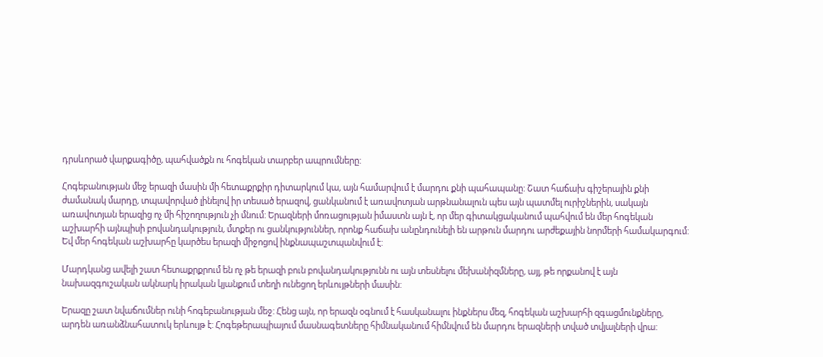դրսևորած վարքագիծը, պահվածքն ու հոգեկան տարբեր ապրումները:

Հոգեբանության մեջ երազի մասին մի հետաքրքիր դիտարկում կա, այն համարվում է մարդու քնի պահապանը: Շատ հաճախ գիշերային քնի ժամանակ մարդը, տպավորված լինելով իր տեսած երազով, ցանկանում է առավոտյան արթնանալուն պես այն պատմել ուրիշներին, սակայն առավոտյան երազից ոչ մի հիշողություն չի մնում: Երազների մոռացության իմաստն այն է, որ մեր գիտակցականում պահվում են մեր հոգեկան աշխարհի այնպիսի բովանդակություն, մտքեր ու ցանկություններ, որոնք հաճախ անընդունելի են արթուն մարդու արժեքային նորմերի համակարգում: Եվ մեր հոգեկան աշխարհը կարծես երազի միջոցով ինքնապաշտպանվում է:

Մարդկանց ավելի շատ հետաքրքրում են ոչ թե երազի բուն բովանդակությունն ու այն տեսնելու մեխանիզմները, այլ, թե որքանով է այն նախազգուշական ակնարկ իրական կյանքում տեղի ունեցող երևույթների մասին:

Երազը շատ նվաճումներ ունի հոգեբանության մեջ: Հենց այն, որ երազն օգնում է հասկանալու ինքներս մեզ, հոգեկան աշխարհի զգացմունքները, արդեն առանձնահատուկ երևույթ է: Հոգեթերապիայում մասնագետները հիմնականում հիմնվում են մարդու երազների տված տվյալների վրա: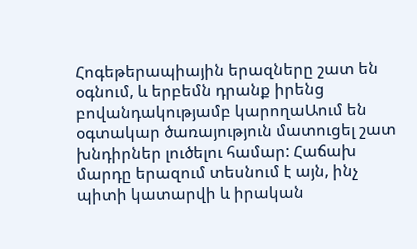Հոգեթերապիային երազները շատ են օգնում, և երբեմն դրանք իրենց բովանդակությամբ կարողաԱում են օգտակար ծառայություն մատուցել շատ խնդիրներ լուծելու համար: Հաճախ մարդը երազում տեսնում է այն, ինչ պիտի կատարվի և իրական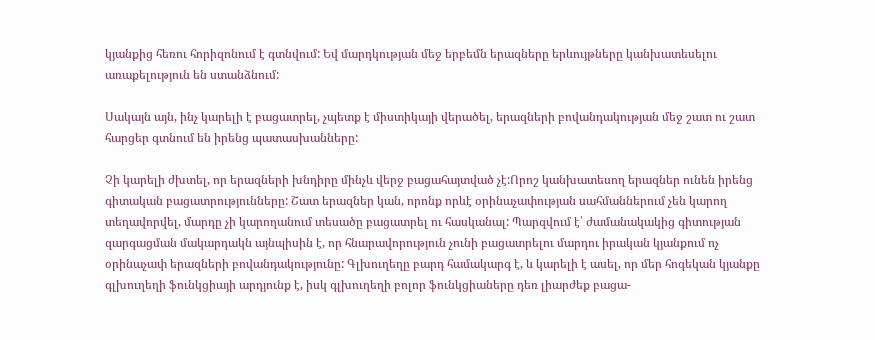կյանքից հեռու հորիզոնում է գտնվում: Եվ մարդկության մեջ երբեմն երազները երևույթները կանխատեսելու առաքելություն են ստանձնում:

Սակայն այն, ինչ կարելի է բացատրել, չպետք է միստիկայի վերածել, երազների բովանդակության մեջ շատ ու շատ հարցեր գտնում են իրենց պատասխանները:

Չի կարելի ժխտել, որ երազների խնդիրը մինչև վերջ բացահայտված չէ:Որոշ կանխատեսող երազներ ունեն իրենց գիտական բացատրությունները: Շատ երազներ կան, որոնք որևէ օրինաչափության սահմաններում չեն կարող տեղավորվել, մարդը չի կարողանում տեսածը բացատրել ու հասկանալ: Պարզվում է՝ ժամանակակից գիտության զարգացման մակարդակն այնպիսին է, որ հնարավորություն չունի բացատրելու մարդու իրական կյանքում ոչ օրինաչափ երազների բովանդակությունը: Գլխուղեղը բարդ համակարգ է, և կարելի է ասել, որ մեր հոգեկան կյանքը գլխուղեղի ֆունկցիայի արդյունք է, իսկ գլխուղեղի բոլոր ֆունկցիաները դեռ լիարժեք բացա-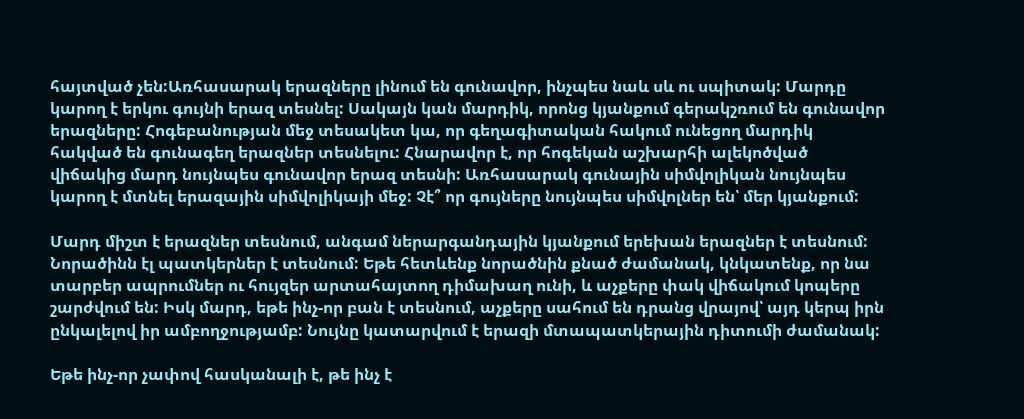հայտված չեն:Առհասարակ երազները լինում են գունավոր, ինչպես նաև սև ու սպիտակ: Մարդը կարող է երկու գույնի երազ տեսնել: Սակայն կան մարդիկ, որոնց կյանքում գերակշռում են գունավոր երազները: Հոգեբանության մեջ տեսակետ կա, որ գեղագիտական հակում ունեցող մարդիկ հակված են գունագեղ երազներ տեսնելու: Հնարավոր է, որ հոգեկան աշխարհի ալեկոծված վիճակից մարդ նույնպես գունավոր երազ տեսնի: Առհասարակ գունային սիմվոլիկան նույնպես կարող է մտնել երազային սիմվոլիկայի մեջ: Չէ՞ որ գույները նույնպես սիմվոլներ են՝ մեր կյանքում:

Մարդ միշտ է երազներ տեսնում, անգամ ներարգանդային կյանքում երեխան երազներ է տեսնում: Նորածինն էլ պատկերներ է տեսնում: Եթե հետևենք նորածնին քնած ժամանակ, կնկատենք, որ նա տարբեր ապրումներ ու հույզեր արտահայտող դիմախաղ ունի, և աչքերը փակ վիճակում կոպերը շարժվում են: Իսկ մարդ, եթե ինչ-որ բան է տեսնում, աչքերը սահում են դրանց վրայով՝ այդ կերպ իրն ընկալելով իր ամբողջությամբ: Նույնը կատարվում է երազի մտապատկերային դիտումի ժամանակ:

Եթե ինչ-որ չափով հասկանալի է, թե ինչ է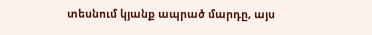տեսնում կյանք ապրած մարդը, այս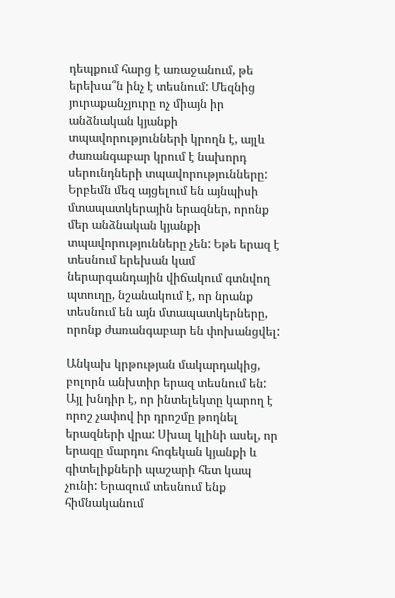դեպքում հարց է առաջանում, թե երեխա՞ն ինչ է տեսնում: Մեզնից յուրաքանչյուրը ոչ միայն իր անձնական կյանքի տպավորությունների կրողն է, այլև ժառանգաբար կրում է նախորդ սերունդների տպավորությունները: Երբեմն մեզ այցելում են այնպիսի մտապատկերային երազներ, որոնք մեր անձնական կյանքի տպավորությունները չեն: Եթե երազ է տեսնում երեխան կամ ներարգանդային վիճակում գտնվող պտուղը, նշանակում է, որ նրանք տեսնում են այն մտապատկերները, որոնք ժառանգաբար են փոխանցվել:

Անկախ կրթության մակարդակից, բոլորն անխտիր երազ տեսնում են: Այլ խնդիր է, որ ինտելեկտը կարող է որոշ չափով իր դրոշմը թողնել երազների վրա: Սխալ կլինի ասել, որ երազը մարդու հոգեկան կյանքի և գիտելիքների պաշարի հետ կապ չունի: Երազում տեսնում ենք հիմնականում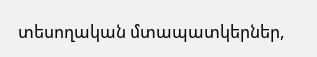տեսողական մտապատկերներ,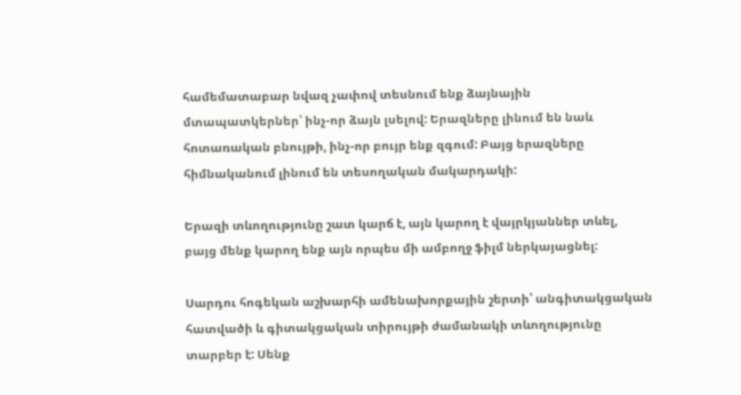համեմատաբար նվազ չափով տեսնում ենք ձայնային մտապատկերներ՝ ինչ-որ ձայն լսելով: Երազները լինում են նաև հոտառական բնույթի, ինչ-որ բույր ենք զգում: Բայց երազները հիմնականում լինում են տեսողական մակարդակի:

Երազի տևողությունը շատ կարճ է, այն կարող է վայրկյաններ տևել, բայց մենք կարող ենք այն որպես մի ամբողջ ֆիլմ ներկայացնել:

Սարդու հոգեկան աշխարհի ամենախորքային շերտի՝ անգիտակցական հատվածի և գիտակցական տիրույթի ժամանակի տևողությունը տարբեր է: Սենք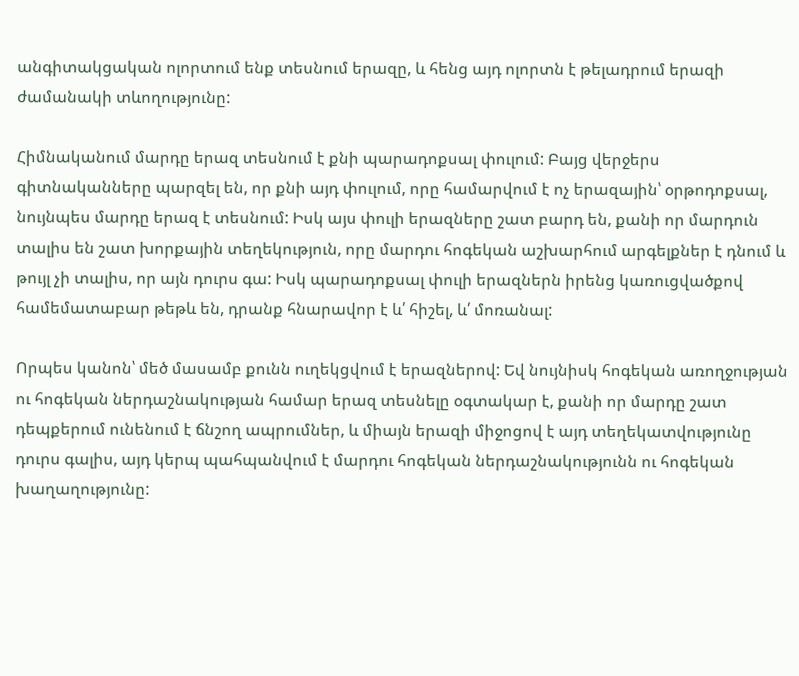անգիտակցական ոլորտում ենք տեսնում երազը, և հենց այդ ոլորտն է թելադրում երազի ժամանակի տևողությունը:

Հիմնականում մարդը երազ տեսնում է քնի պարադոքսալ փուլում: Բայց վերջերս գիտնականները պարզել են, որ քնի այդ փուլում, որը համարվում է ոչ երազային՝ օրթոդոքսալ, նույնպես մարդը երազ է տեսնում: Իսկ այս փուլի երազները շատ բարդ են, քանի որ մարդուն տալիս են շատ խորքային տեղեկություն, որը մարդու հոգեկան աշխարհում արգելքներ է դնում և թույլ չի տալիս, որ այն դուրս գա: Իսկ պարադոքսալ փուլի երազներն իրենց կառուցվածքով համեմատաբար թեթև են, դրանք հնարավոր է և՛ հիշել, և՛ մոռանալ:

Որպես կանոն՝ մեծ մասամբ քունն ուղեկցվում է երազներով: Եվ նույնիսկ հոգեկան առողջության ու հոգեկան ներդաշնակության համար երազ տեսնելը օգտակար է, քանի որ մարդը շատ դեպքերում ունենում է ճնշող ապրումներ, և միայն երազի միջոցով է այդ տեղեկատվությունը դուրս գալիս, այդ կերպ պահպանվում է մարդու հոգեկան ներդաշնակությունն ու հոգեկան խաղաղությունը: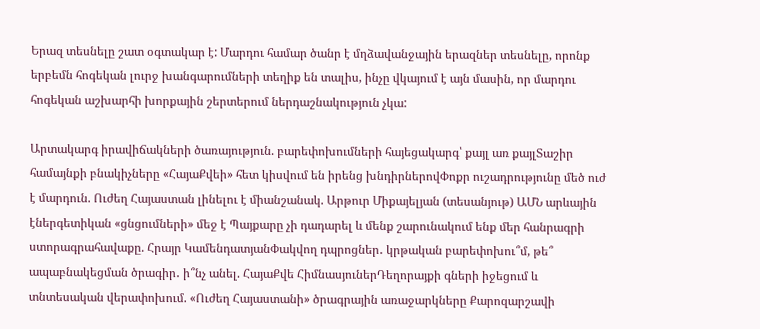Երազ տեսնելը շատ օգտակար է: Մարդու համար ծանր է մղձավանջային երազներ տեսնելը, որոնք երբեմն հոգեկան լուրջ խանգարումների տեղիք են տալիս, ինչը վկայում է այն մասին, որ մարդու հոգեկան աշխարհի խորքային շերտերում ներդաշնակություն չկա:

Արտակարգ իրավիճակների ծառայություն. բարեփոխումների հայեցակարգ՝ քայլ առ քայլՏաշիր համայնքի բնակիչները «ՀայաՔվեի» հետ կիսվում են իրենց խնդիրներովՓոքր ուշադրությունը մեծ ուժ է մարդուն. Ուժեղ Հայաստան լինելու է միանշանակ. Արթուր Միքայելյան (տեսանյութ) ԱՄՆ արևային էներգետիկան «ցնցումների» մեջ է Պայքարը չի դադարել և մենք շարունակում ենք մեր հանրագրի ստորագրահավաքը. Հրայր ԿամենդատյանՓակվող դպրոցներ․ կրթական բարեփոխու՞մ, թե՞ ապաբնակեցման ծրագիր․ ի՞նչ անել. ՀայաՔվե ՀիմնասյուներԴեղորայքի գների իջեցում և տնտեսական վերափոխում. «Ուժեղ Հայաստանի» ծրագրային առաջարկները Քարոզարշավի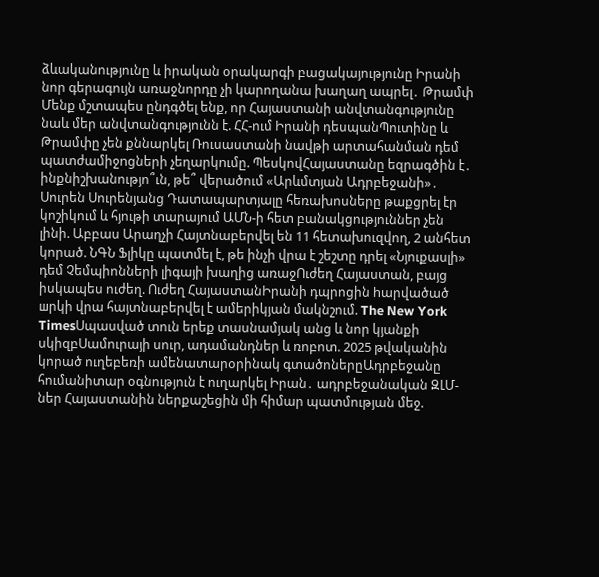ձևականությունը և իրական օրակարգի բացակայությունը Իրանի նոր գերագույն առաջնորդը չի կարողանա խաղաղ ապրել․ Թրամփ Մենք մշտապես ընդգծել ենք, որ Հայաստանի անվտանգությունը նաև մեր անվտանգությունն է. ՀՀ-ում Իրանի դեսպանՊուտինը և Թրամփը չեն քննարկել Ռուսաստանի նավթի արտահանման դեմ պատժամիջnցների չեղարկnւմը. ՊեսկովՀայաստանը եզրագծին է․ ինքնիշխանությո՞ւն, թե՞ վերածում «Արևմտյան Ադրբեջանի»․ Սուրեն Սուրենյանց Դատապարտյալը հեռախոսները թաքցրել էր կոշիկում և հյութի տարայում ԱՄՆ-ի հետ բանակցություններ չեն լինի. Աբբաս Արաղչի Հայտնաբերվել են 11 հետախուզվող, 2 անհետ կորած. ՆԳՆ Ֆլիկը պատմել է, թե ինչի վրա է շեշտը դրել «Նյուքասլի» դեմ Չեմպիոնների լիգայի խաղից առաջՈւժեղ Հայաստան, բայց իսկապես ուժեղ. Ուժեղ ՀայաստանԻրանի դպրոցին hարվածած шրկի վրա հայտնաբերվել է ամերիկյան մակնշում. The New York TimesՍպասված տուն երեք տասնամյակ անց և նոր կյանքի սկիզբՍամուրայի սուր, ադամանդներ և ռոբոտ. 2025 թվականին կորած ուղեբեռի ամենատարօրինակ գտածոներըԱդրբեջանը հումանիտար օգնություն է ուղարկել Իրան․ ադրբեջանական ԶԼՄ-ներ Հայաստանին ներքաշեցին մի հիմար պատմության մեջ.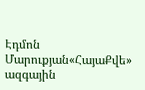Էդմոն Մարուքյան«ՀայաՔվե» ազգային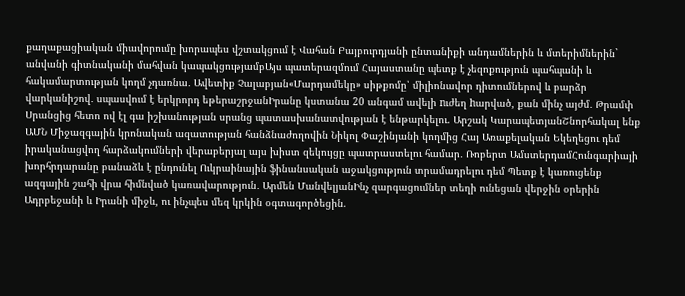քաղաքացիական միավորումը խորապես վշտակցում է Վահան Բայբուրդյանի ընտանիքի անդամներին և մտերիմներին` անվանի գիտնականի մահվան կապակցությամբԱյս պատերազմում Հայաստանը պետք է չեզոքություն պահպանի և հակամարտության կողմ չդառնա․ Ավետիք Չալաբյան«Մարդամեկը» սիթքոմը՝ միլիոնավոր դիտումներով և բարձր վարկանիշով․ սպասվում է երկրորդ եթերաշրջանԻրանը կստանա 20 անգամ ավելի nւժեղ hարված, քան մինչ այժմ․ Թրամփ Սրանցից հետո ով էլ գա իշխանության սրանց պատասխանատվության է ենթարկելու. Արշակ ԿարապետյանՇնորհակալ ենք ԱՄՆ Միջազգային կրոնական ազատության հանձնաժողովին Նիկոլ Փաշինյանի կողմից Հայ Առաքելական Եկեղեցու դեմ իրականացվող հարձակումների վերաբերյալ այս խիստ զեկույցը պատրաստելու համար․ Ռոբերտ ԱմստերդամՀունգարիայի խորհրդարանը բանաձև է ընդունել Ուկրաինային ֆինանսական աջակցություն տրամադրելու դեմ Պետք է կառուցենք ազգային շահի վրա հիմնված կառավարություն․ Արմեն ՄանվելյանԻնչ զարգացումներ տեղի ունեցան վերջին օրերին Ադրբեջանի և Իրանի միջև, ու ինչպես մեզ կրկին օգտագործեցին.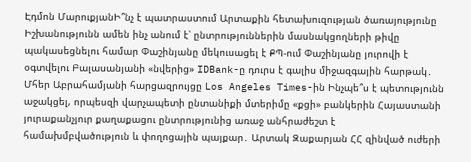Էդմոն ՄարուքյանԻ՞նչ է պատրաստում Արտաքին հետախուզության ծառայությունը Իշխանությունն ամեն ինչ անում է՝ ընտրություններին մասնակցողների թիվը պակասեցնելու համար Փաշինյանը մեկուսացել է ՔՊ-ում Փաշինյանը յուրովի է օգտվելու Բալասանյանի «նվերից» IDBank-ը դուրս է գալիս միջազգային հարթակ․ Մհեր Աբրահամյանի հարցազրույցը Los Angeles Times-ին Ինչպե՞ս է պետությունն աջակցել, որպեսզի վարչապետի ընտանիքի մտերիմը «քցի» բանկերին Հայաստանի յուրաքանչյուր քաղաքացու ընտրությունից առաջ անհրաժեշտ է համախմբվածություն և փողոցային պայքար․ Արտակ Զաքարյան ՀՀ զինված ուժերի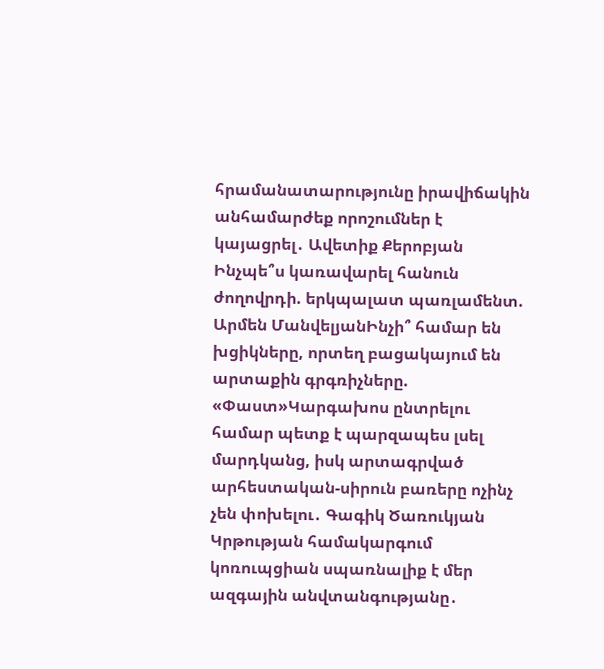հրամանատարությունը իրավիճակին անհամարժեք որոշումներ է կայացրել․ Ավետիք Քերոբյան Ինչպե՞ս կառավարել հանուն ժողովրդի. երկպալատ պառլամենտ. Արմեն ՄանվելյանԻնչի՞ համար են խցիկները, որտեղ բացակայում են արտաքին գրգռիչները. «Փաստ»Կարգախոս ընտրելու համար պետք է պարզապես լսել մարդկանց, իսկ արտագրված արհեստական-սիրուն բառերը ոչինչ չեն փոխելու․ Գագիկ Ծառուկյան Կրթության համակարգում կոռուպցիան սպառնալիք է մեր ազգային անվտանգությանը․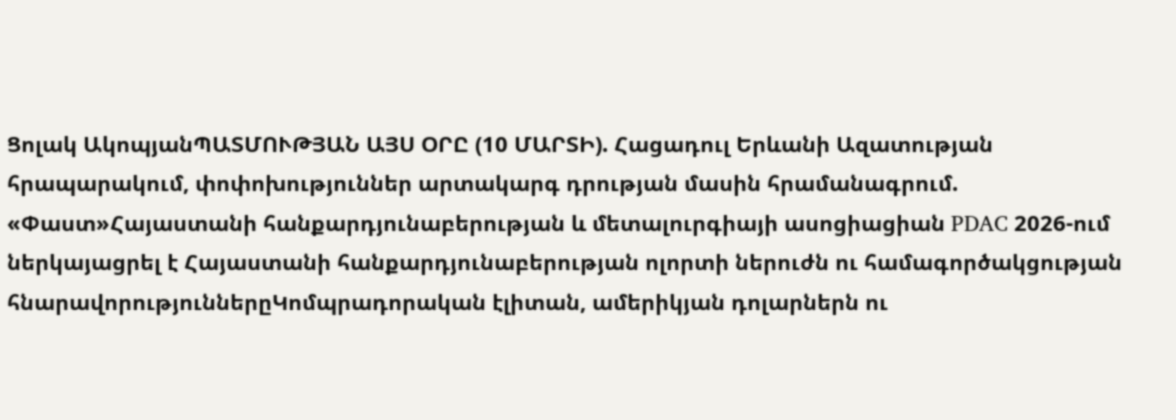Ցոլակ ԱկոպյանՊԱՏՄՈՒԹՅԱՆ ԱՅՍ ՕՐԸ (10 ՄԱՐՏԻ). Հացադուլ Երևանի Ազատության հրապարակում, փոփոխություններ արտակարգ դրության մասին հրամանագրում. «Փաստ»Հայաստանի հանքարդյունաբերության և մետալուրգիայի ասոցիացիան PDAC 2026-ում ներկայացրել է Հայաստանի հանքարդյունաբերության ոլորտի ներուժն ու համագործակցության հնարավորություններըԿոմպրադորական էլիտան, ամերիկյան դոլարներն ու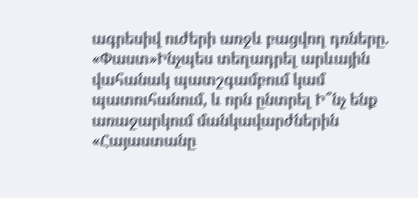ագրեսիվ ուժերի առջև բացվող դռները. «Փաստ»Ինչպես տեղադրել արևային վահանակ պատշգամբում կամ պատուհանում, և որն ընտրել Ի՞նչ ենք առաջարկում մանկավարժներին «Հայաստանը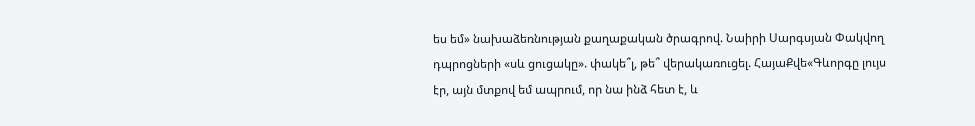ես եմ» նախաձեռնության քաղաքական ծրագրով. Նաիրի Սարգսյան Փակվող դպրոցների «սև ցուցակը». փակե՞լ, թե՞ վերակառուցել. ՀայաՔվե«Գևորգը լույս էր, այն մտքով եմ ապրում, որ նա ինձ հետ է, և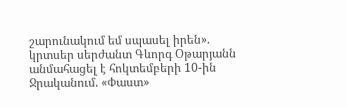շարունակում եմ սպասել իրեն». կրտսեր սերժանտ Գևորգ Օթարյանն անմահացել է հոկտեմբերի 10-ին Ջրականում. «Փաստ»